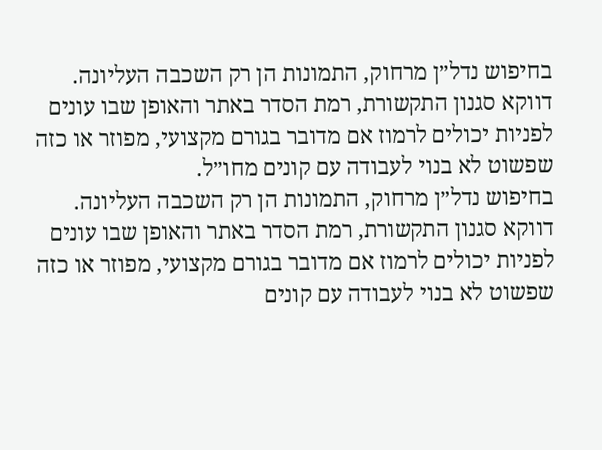בחיפוש נדל״ן מרחוק, התמונות הן רק השכבה העליונה. דווקא סגנון התקשורת, רמת הסדר באתר והאופן שבו עונים לפניות יכולים לרמוז אם מדובר בגורם מקצועי, מפוזר או כזה שפשוט לא בנוי לעבודה עם קונים מחו״ל.
בחיפוש נדל״ן מרחוק, התמונות הן רק השכבה העליונה. דווקא סגנון התקשורת, רמת הסדר באתר והאופן שבו עונים לפניות יכולים לרמוז אם מדובר בגורם מקצועי, מפוזר או כזה שפשוט לא בנוי לעבודה עם קונים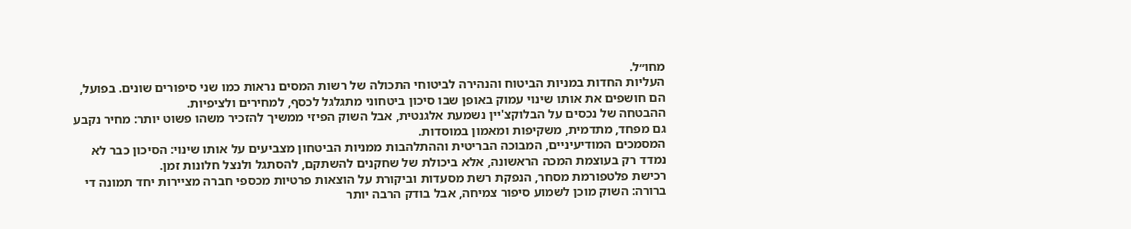מחו״ל.
העליות החדות במניות הביטוח והנהירה לביטוחי התכולה של רשות המסים נראות כמו שני סיפורים שונים. בפועל, הם חושפים את אותו שינוי עמוק באופן שבו סיכון ביטחוני מתגלגל לכסף, למחירים ולציפיות.
ההבטחה של נכסים על הבלוקצ'יין נשמעת אלגנטית, אבל השוק הפיזי ממשיך להזכיר משהו פשוט יותר: מחיר נקבע גם מפחד, מתדמית, משקיפות ומאמון במוסדות.
המסמכים המודיעיניים, המבוכה הבריטית וההתלהבות ממניות הביטחון מצביעים על אותו שינוי: הסיכון כבר לא נמדד רק בעוצמת המכה הראשונה, אלא ביכולת של שחקנים להשתקם, להסתגל ולנצל חלונות זמן.
רכישת פלטפורמת מסחר, הנפקת רשת מסעדות וביקורת על הוצאות פרטיות מכספי חברה מציירות יחד תמונה די ברורה: השוק מוכן לשמוע סיפור צמיחה, אבל בודק הרבה יותר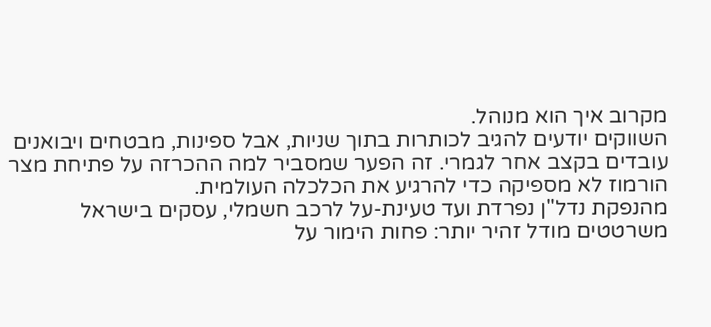מקרוב איך הוא מנוהל.
השווקים יודעים להגיב לכותרות בתוך שניות, אבל ספינות, מבטחים ויבואנים עובדים בקצב אחר לגמרי. זה הפער שמסביר למה ההכרזה על פתיחת מצר הורמוז לא מספיקה כדי להרגיע את הכלכלה העולמית.
מהנפקת נדל"ן נפרדת ועד טעינת-על לרכב חשמלי, עסקים בישראל משרטטים מודל זהיר יותר: פחות הימור על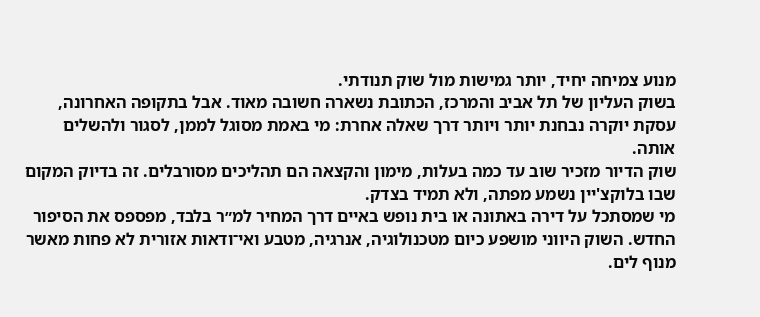מנוע צמיחה יחיד, יותר גמישות מול שוק תנודתי.
בשוק העליון של תל אביב והמרכז, הכתובת נשארה חשובה מאוד. אבל בתקופה האחרונה, עסקת יוקרה נבחנת יותר ויותר דרך שאלה אחרת: מי באמת מסוגל לממן, לסגור ולהשלים אותה.
שוק הדיור מזכיר שוב עד כמה בעלות, מימון והקצאה הם תהליכים מסורבלים. זה בדיוק המקום שבו בלוקצ'יין נשמע מפתה, ולא תמיד בצדק.
מי שמסתכל על דירה באתונה או בית נופש באיים דרך המחיר למ״ר בלבד, מפספס את הסיפור החדש. השוק היווני מושפע כיום מטכנולוגיה, אנרגיה, מטבע ואי־ודאות אזורית לא פחות מאשר מנוף לים.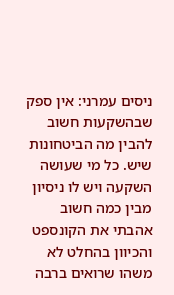ניסים עמרני: אין ספק שבהשקעות חשוב להבין מה הביטחונות שיש. כל מי שעושה השקעה ויש לו ניסיון מבין כמה חשוב אהבתי את הקונספט והכיוון בהחלט לא משהו שרואים ברבה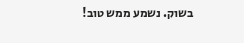בשוק. נשמע ממש טוב!